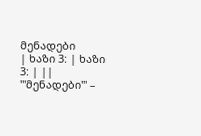მენადები
| ხაზი 3: | ხაზი 3: | ||
'''მენადები''' –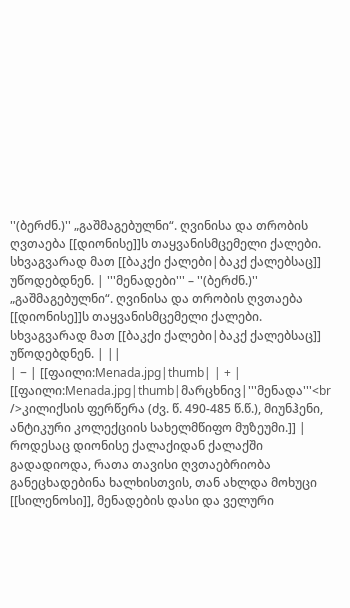''(ბერძნ.)'' „გაშმაგებულნი“. ღვინისა და თრობის ღვთაება [[დიონისე]]ს თაყვანისმცემელი ქალები. სხვაგვარად მათ [[ბაკქი ქალები|ბაკქ ქალებსაც]] უწოდებდნენ. | '''მენადები''' – ''(ბერძნ.)'' „გაშმაგებულნი“. ღვინისა და თრობის ღვთაება [[დიონისე]]ს თაყვანისმცემელი ქალები. სხვაგვარად მათ [[ბაკქი ქალები|ბაკქ ქალებსაც]] უწოდებდნენ. | ||
| − | [[ფაილი:Menada.jpg|thumb| | + | [[ფაილი:Menada.jpg|thumb|მარცხნივ|'''მენადა'''<br />კილიქსის ფერწერა (ძვ. წ. 490-485 წ.წ.), მიუნჰენი, ანტიკური კოლექციის სახელმწიფო მუზეუმი.]] |
როდესაც დიონისე ქალაქიდან ქალაქში გადადიოდა, რათა თავისი ღვთაებრიობა განეცხადებინა ხალხისთვის, თან ახლდა მოხუცი [[სილენოსი]], მენადების დასი და ველური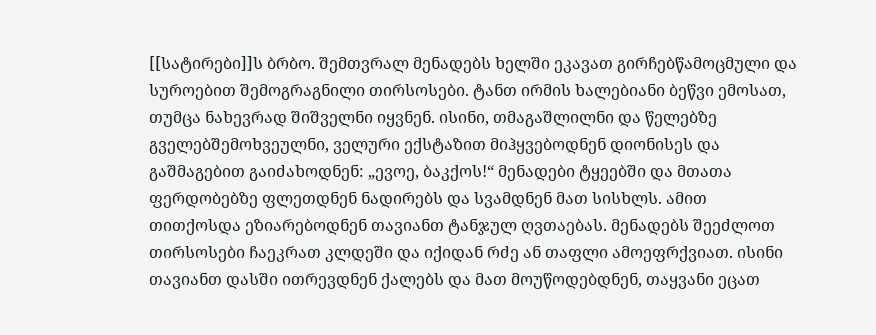[[სატირები]]ს ბრბო. შემთვრალ მენადებს ხელში ეკავათ გირჩებწამოცმული და სუროებით შემოგრაგნილი თირსოსები. ტანთ ირმის ხალებიანი ბეწვი ემოსათ, თუმცა ნახევრად შიშველნი იყვნენ. ისინი, თმაგაშლილნი და წელებზე გველებშემოხვეულნი, ველური ექსტაზით მიჰყვებოდნენ დიონისეს და გაშმაგებით გაიძახოდნენ: „ევოე, ბაკქოს!“ მენადები ტყეებში და მთათა ფერდობებზე ფლეთდნენ ნადირებს და სვამდნენ მათ სისხლს. ამით თითქოსდა ეზიარებოდნენ თავიანთ ტანჯულ ღვთაებას. მენადებს შეეძლოთ თირსოსები ჩაეკრათ კლდეში და იქიდან რძე ან თაფლი ამოეფრქვიათ. ისინი თავიანთ დასში ითრევდნენ ქალებს და მათ მოუწოდებდნენ, თაყვანი ეცათ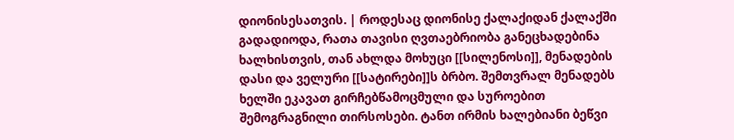დიონისესათვის. | როდესაც დიონისე ქალაქიდან ქალაქში გადადიოდა, რათა თავისი ღვთაებრიობა განეცხადებინა ხალხისთვის, თან ახლდა მოხუცი [[სილენოსი]], მენადების დასი და ველური [[სატირები]]ს ბრბო. შემთვრალ მენადებს ხელში ეკავათ გირჩებწამოცმული და სუროებით შემოგრაგნილი თირსოსები. ტანთ ირმის ხალებიანი ბეწვი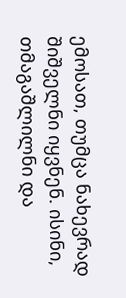ემოსათ, თუმცა ნახევრად შიშველნი იყვნენ. ისინი, თმაგაშლილნი და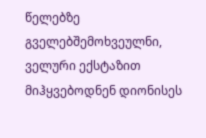წელებზე გველებშემოხვეულნი, ველური ექსტაზით მიჰყვებოდნენ დიონისეს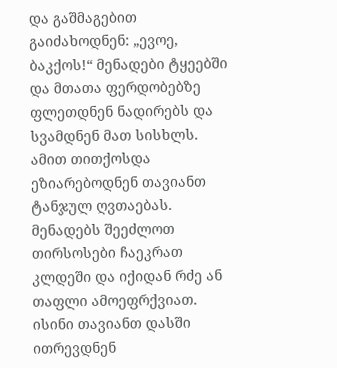და გაშმაგებით გაიძახოდნენ: „ევოე, ბაკქოს!“ მენადები ტყეებში და მთათა ფერდობებზე ფლეთდნენ ნადირებს და სვამდნენ მათ სისხლს. ამით თითქოსდა ეზიარებოდნენ თავიანთ ტანჯულ ღვთაებას. მენადებს შეეძლოთ თირსოსები ჩაეკრათ კლდეში და იქიდან რძე ან თაფლი ამოეფრქვიათ. ისინი თავიანთ დასში ითრევდნენ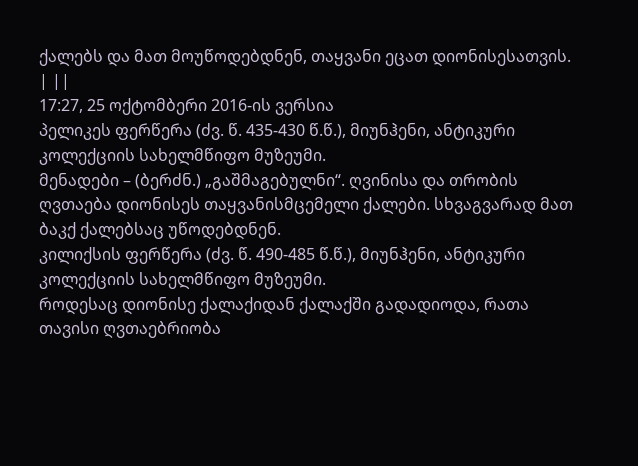ქალებს და მათ მოუწოდებდნენ, თაყვანი ეცათ დიონისესათვის. | ||
17:27, 25 ოქტომბერი 2016-ის ვერსია
პელიკეს ფერწერა (ძვ. წ. 435-430 წ.წ.), მიუნჰენი, ანტიკური კოლექციის სახელმწიფო მუზეუმი.
მენადები – (ბერძნ.) „გაშმაგებულნი“. ღვინისა და თრობის ღვთაება დიონისეს თაყვანისმცემელი ქალები. სხვაგვარად მათ ბაკქ ქალებსაც უწოდებდნენ.
კილიქსის ფერწერა (ძვ. წ. 490-485 წ.წ.), მიუნჰენი, ანტიკური კოლექციის სახელმწიფო მუზეუმი.
როდესაც დიონისე ქალაქიდან ქალაქში გადადიოდა, რათა თავისი ღვთაებრიობა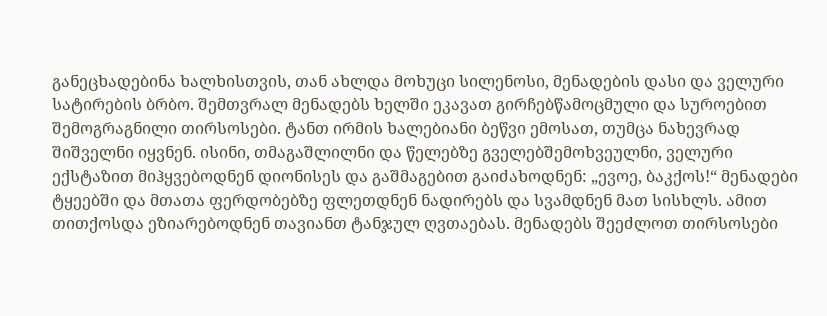განეცხადებინა ხალხისთვის, თან ახლდა მოხუცი სილენოსი, მენადების დასი და ველური სატირების ბრბო. შემთვრალ მენადებს ხელში ეკავათ გირჩებწამოცმული და სუროებით შემოგრაგნილი თირსოსები. ტანთ ირმის ხალებიანი ბეწვი ემოსათ, თუმცა ნახევრად შიშველნი იყვნენ. ისინი, თმაგაშლილნი და წელებზე გველებშემოხვეულნი, ველური ექსტაზით მიჰყვებოდნენ დიონისეს და გაშმაგებით გაიძახოდნენ: „ევოე, ბაკქოს!“ მენადები ტყეებში და მთათა ფერდობებზე ფლეთდნენ ნადირებს და სვამდნენ მათ სისხლს. ამით თითქოსდა ეზიარებოდნენ თავიანთ ტანჯულ ღვთაებას. მენადებს შეეძლოთ თირსოსები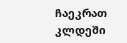ჩაეკრათ კლდეში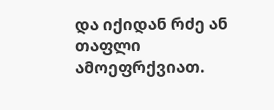და იქიდან რძე ან თაფლი ამოეფრქვიათ.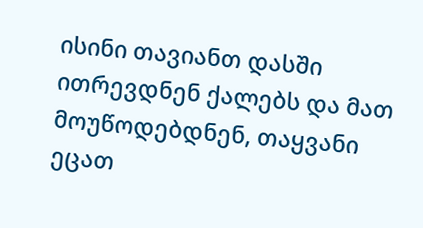ისინი თავიანთ დასში ითრევდნენ ქალებს და მათ მოუწოდებდნენ, თაყვანი ეცათ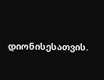დიონისესათვის.